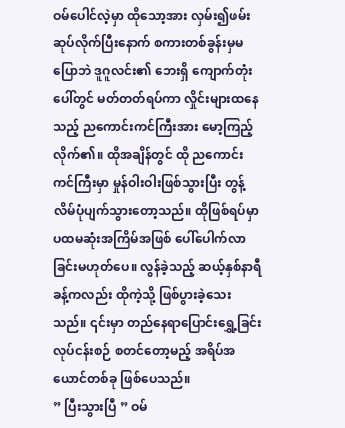ဝမ်ပေါင်လဲ့မှာ ထိုသော့အား လှမ်း၍ဖမ်းဆုပ်လိုက်ပြီးနောက် စကားတစ်ခွန်းမှမပြောဘဲ ဒူဂူလင်း၏ ဘေးရှိ ကျောက်တုံးပေါ်တွင် မတ်တတ်ရပ်ကာ လှိုင်းများထနေသည့် ညကောင်းကင်ကြီးအား မော့ကြည့်လိုက်၏။ ထိုအချိန်တွင် ထို ညကောင်းကင်ကြီးမှာ မှုန်ဝါးဝါးဖြစ်သွားပြီး တွန့်လိမ်ပုံပျက်သွားတော့သည်။ ထိုဖြစ်ရပ်မှာ ပထမဆုံးအကြိမ်အဖြစ် ပေါ်ပေါက်လာခြင်းမဟုတ်ပေ။ လွန်ခဲ့သည့် ဆယ့်နှစ်နာရီခန့်ကလည်း ထိုကဲ့သို့ ဖြစ်ပွားခဲ့သေးသည်။ ၎င်းမှာ တည်နေရာပြောင်းရွှေ့ခြင်းလုပ်ငန်းစဉ် စတင်တော့မည့် အရိပ်အယောင်တစ်ခု ဖြစ်ပေသည်။
” ပြီးသွားပြီ ” ဝမ်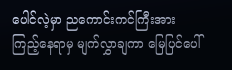ပေါင်လဲ့မှာ ညကောင်းကင်ကြီးအား ကြည့်နေရာမှ မျက်လွှာချကာ မြေပြင်ပေါ်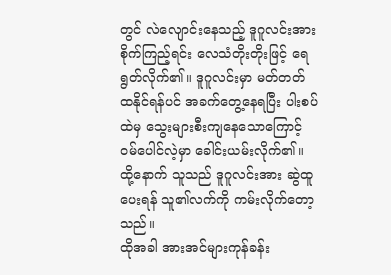တွင် လဲလျောင်းနေသည့် ဒူဂူလင်းအား စိုက်ကြည့်ရင်း လေသံတိုးတိုးဖြင့် ရေရွတ်လိုက်၏။ ဒူဂူလင်းမှာ မတ်တတ်ထနိုင်ရန်ပင် အခက်တွေ့နေရပြီး ပါးစပ်ထဲမှ သွေးများစီးကျနေသောကြောင့် ဝမ်ပေါင်လဲ့မှာ ခေါင်းယမ်းလိုက်၏။ ထို့နောက် သူသည် ဒူဂူလင်းအား ဆွဲထူပေးရန် သူ၏လက်ကို ကမ်းလိုက်တော့သည်။
ထိုအခါ အားအင်များကုန်ခန်း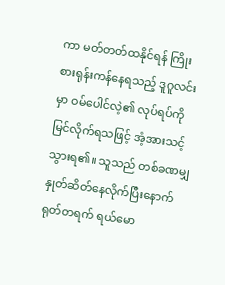ကာ မတ်တတ်ထနိုင်ရန် ကြိုးစားရုန်းကန်နေရသည့် ဒူဂူလင်းမှာ ဝမ်ပေါင်လဲ့၏ လုပ်ရပ်ကို မြင်လိုက်ရသဖြင့် အံ့အားသင့်သွားရ၏။ သူသည် တစ်ခဏမျှ နှုတ်ဆိတ်နေလိုက်ပြီးနောက် ရုတ်တရက် ရယ်မော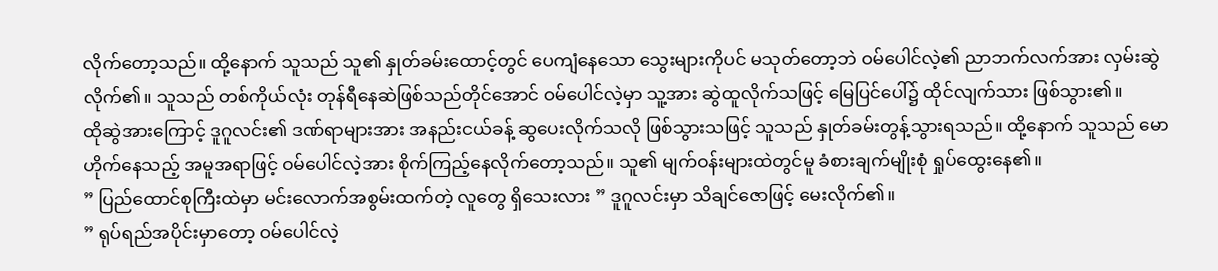လိုက်တော့သည်။ ထို့နောက် သူသည် သူ၏ နှုတ်ခမ်းထောင့်တွင် ပေကျံနေသော သွေးများကိုပင် မသုတ်တော့ဘဲ ဝမ်ပေါင်လဲ့၏ ညာဘက်လက်အား လှမ်းဆွဲလိုက်၏။ သူသည် တစ်ကိုယ်လုံး တုန်ရီနေဆဲဖြစ်သည်တိုင်အောင် ဝမ်ပေါင်လဲ့မှာ သူ့အား ဆွဲထူလိုက်သဖြင့် မြေပြင်ပေါ်၌ ထိုင်လျက်သား ဖြစ်သွား၏။
ထိုဆွဲအားကြောင့် ဒူဂူလင်း၏ ဒဏ်ရာများအား အနည်းငယ်ခန့် ဆွပေးလိုက်သလို ဖြစ်သွားသဖြင့် သူသည် နှုတ်ခမ်းတွန့်သွားရသည်။ ထို့နောက် သူသည် မောဟိုက်နေသည့် အမူအရာဖြင့် ဝမ်ပေါင်လဲ့အား စိုက်ကြည့်နေလိုက်တော့သည်။ သူ၏ မျက်ဝန်းများထဲတွင်မူ ခံစားချက်မျိုးစုံ ရှုပ်ထွေးနေ၏။
” ပြည်ထောင်စုကြီးထဲမှာ မင်းလောက်အစွမ်းထက်တဲ့ လူတွေ ရှိသေးလား ” ဒူဂူလင်းမှာ သိချင်ဇောဖြင့် မေးလိုက်၏။
” ရုပ်ရည်အပိုင်းမှာတော့ ဝမ်ပေါင်လဲ့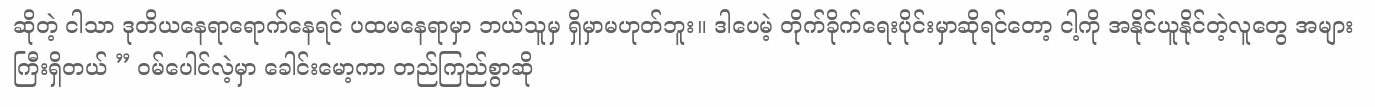ဆိုတဲ့ ငါသာ ဒုတိယနေရာရောက်နေရင် ပထမနေရာမှာ ဘယ်သူမှ ရှိမှာမဟုတ်ဘူး။ ဒါပေမဲ့ တိုက်ခိုက်ရေးပိုင်းမှာဆိုရင်တော့ ငါ့ကို အနိုင်ယူနိုင်တဲ့လူတွေ အများကြီးရှိတယ် ” ဝမ်ပေါင်လဲ့မှာ ခေါင်းမော့ကာ တည်ကြည်စွာဆို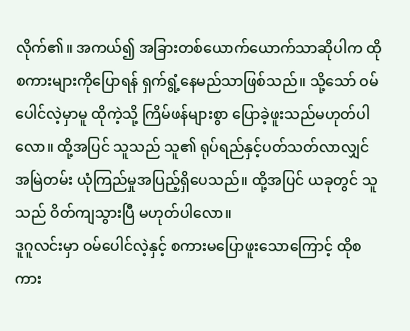လိုက်၏။ အကယ်၍ အခြားတစ်ယောက်ယောက်သာဆိုပါက ထိုစကားများကိုပြောရန် ရှက်ရွံ့နေမည်သာဖြစ်သည်။ သို့သော် ဝမ်ပေါင်လဲ့မှာမူ ထိုကဲ့သို့ ကြိမ်ဖန်များစွာ ပြောခဲ့ဖူးသည်မဟုတ်ပါလော။ ထို့အပြင် သူသည် သူ၏ ရုပ်ရည်နှင့်ပတ်သတ်လာလျှင် အမြဲတမ်း ယုံကြည်မှုအပြည့်ရှိပေသည်။ ထို့အပြင် ယခုတွင် သူသည် ဝိတ်ကျသွားပြီ မဟုတ်ပါလော။
ဒူဂူလင်းမှာ ဝမ်ပေါင်လဲ့နှင့် စကားမပြောဖူးသောကြောင့် ထိုစကား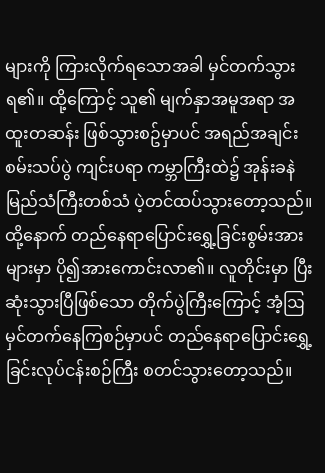များကို ကြားလိုက်ရသောအခါ မှင်တက်သွားရ၏။ ထို့ကြောင့် သူ၏ မျက်နှာအမူအရာ အထူးတဆန်း ဖြစ်သွားစဥ်မှာပင် အရည်အချင်းစမ်းသပ်ပွဲ ကျင်းပရာ ကမ္ဘာကြီးထဲ၌ အုန်းခနဲမြည်သံကြီးတစ်သံ ပဲ့တင်ထပ်သွားတော့သည်။ ထို့နောက် တည်နေရာပြောင်းရွှေ့ခြင်းစွမ်းအားများမှာ ပို၍အားကောင်းလာ၏။ လူတိုင်းမှာ ပြီးဆုံးသွားပြီဖြစ်သော တိုက်ပွဲကြီးကြောင့် အံ့ဩမှင်တက်နေကြစဉ်မှာပင် တည်နေရာပြောင်းရွှေ့ခြင်းလုပ်ငန်းစဉ်ကြီး စတင်သွားတော့သည်။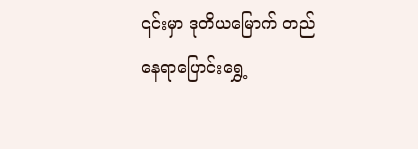၎င်းမှာ ဒုတိယမြောက် တည်နေရာပြောင်းရွှေ့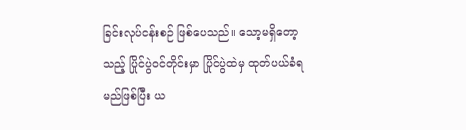ခြင်းလုပ်ငန်းစဉ် ဖြစ်ပေသည်။ သော့မရှိတော့သည့် ပြိုင်ပွဲဝင်တိုင်းမှာ ပြိုင်ပွဲထဲမှ ထုတ်ပယ်ခံရမည်ဖြစ်ပြီး ယ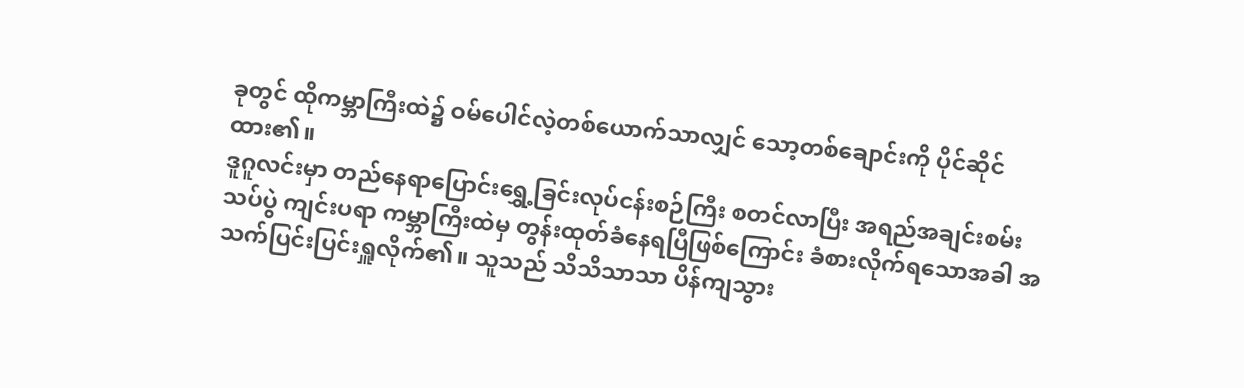ခုတွင် ထိုကမ္ဘာကြီးထဲ၌ ဝမ်ပေါင်လဲ့တစ်ယောက်သာလျှင် သော့တစ်ချောင်းကို ပိုင်ဆိုင်ထား၏။
ဒူဂူလင်းမှာ တည်နေရာပြောင်းရွှေ့ခြင်းလုပ်ငန်းစဉ်ကြီး စတင်လာပြီး အရည်အချင်းစမ်းသပ်ပွဲ ကျင်းပရာ ကမ္ဘာကြီးထဲမှ တွန်းထုတ်ခံနေရပြီဖြစ်ကြောင်း ခံစားလိုက်ရသောအခါ အသက်ပြင်းပြင်းရှူလိုက်၏။ သူသည် သိသိသာသာ ပိန်ကျသွား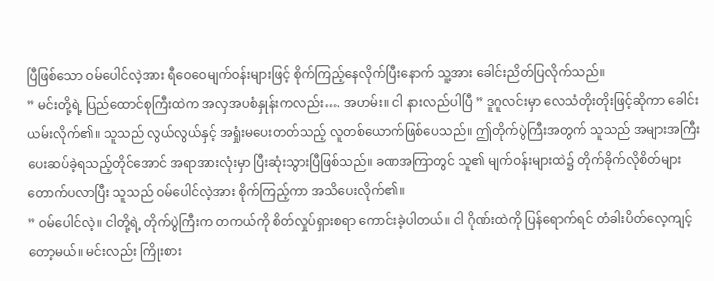ပြီဖြစ်သော ဝမ်ပေါင်လဲ့အား ရီဝေဝေမျက်ဝန်းများဖြင့် စိုက်ကြည့်နေလိုက်ပြီးနောက် သူ့အား ခေါင်းညိတ်ပြလိုက်သည်။
” မင်းတို့ရဲ့ ပြည်ထောင်စုကြီးထဲက အလှအပစံနှုန်းကလည်း…. အဟမ်း။ ငါ နားလည်ပါပြီ ” ဒူဂူလင်းမှာ လေသံတိုးတိုးဖြင့်ဆိုကာ ခေါင်းယမ်းလိုက်၏။ သူသည် လွယ်လွယ်နှင့် အရှုံးမပေးတတ်သည့် လူတစ်ယောက်ဖြစ်ပေသည်။ ဤတိုက်ပွဲကြီးအတွက် သူသည် အများအကြီး ပေးဆပ်ခဲ့ရသည့်တိုင်အောင် အရာအားလုံးမှာ ပြီးဆုံးသွားပြီဖြစ်သည်။ ခဏအကြာတွင် သူ၏ မျက်ဝန်းများထဲ၌ တိုက်ခိုက်လိုစိတ်များ တောက်ပလာပြီး သူသည် ဝမ်ပေါင်လဲ့အား စိုက်ကြည့်ကာ အသိပေးလိုက်၏။
” ဝမ်ပေါင်လဲ့။ ငါတို့ရဲ့ တိုက်ပွဲကြီးက တကယ်ကို စိတ်လှုပ်ရှားစရာ ကောင်းခဲ့ပါတယ်။ ငါ ဂိုဏ်းထဲကို ပြန်ရောက်ရင် တံခါးပိတ်လေ့ကျင့်တော့မယ်။ မင်းလည်း ကြိုးစား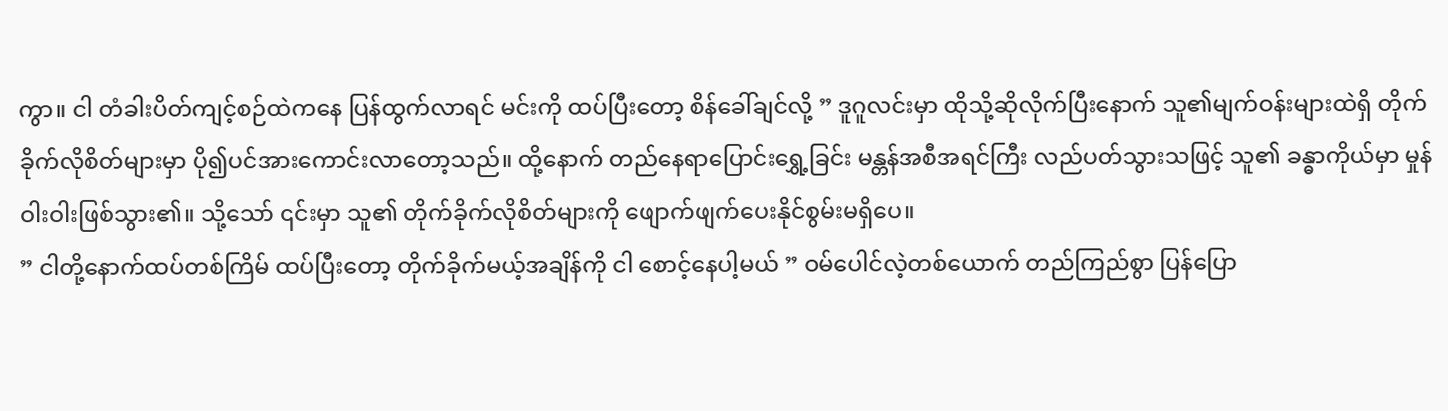ကွာ။ ငါ တံခါးပိတ်ကျင့်စဉ်ထဲကနေ ပြန်ထွက်လာရင် မင်းကို ထပ်ပြီးတော့ စိန်ခေါ်ချင်လို့ ” ဒူဂူလင်းမှာ ထိုသို့ဆိုလိုက်ပြီးနောက် သူ၏မျက်ဝန်းများထဲရှိ တိုက်ခိုက်လိုစိတ်များမှာ ပို၍ပင်အားကောင်းလာတော့သည်။ ထို့နောက် တည်နေရာပြောင်းရွှေ့ခြင်း မန္တန်အစီအရင်ကြီး လည်ပတ်သွားသဖြင့် သူ၏ ခန္ဓာကိုယ်မှာ မှုန်ဝါးဝါးဖြစ်သွား၏။ သို့သော် ၎င်းမှာ သူ၏ တိုက်ခိုက်လိုစိတ်များကို ဖျောက်ဖျက်ပေးနိုင်စွမ်းမရှိပေ။
” ငါတို့နောက်ထပ်တစ်ကြိမ် ထပ်ပြီးတော့ တိုက်ခိုက်မယ့်အချိန်ကို ငါ စောင့်နေပါ့မယ် ” ဝမ်ပေါင်လဲ့တစ်ယောက် တည်ကြည်စွာ ပြန်ပြော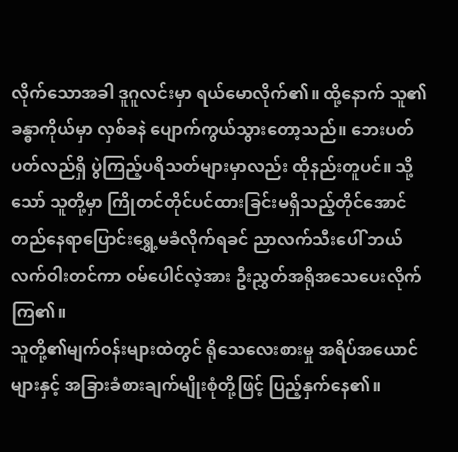လိုက်သောအခါ ဒူဂူလင်းမှာ ရယ်မောလိုက်၏။ ထို့နောက် သူ၏ ခန္ဓာကိုယ်မှာ လှစ်ခနဲ ပျောက်ကွယ်သွားတော့သည်။ ဘေးပတ်ပတ်လည်ရှိ ပွဲကြည့်ပရိသတ်များမှာလည်း ထိုနည်းတူပင်။ သို့သော် သူတို့မှာ ကြိုတင်တိုင်ပင်ထားခြင်းမရှိသည့်တိုင်အောင် တည်နေရာပြောင်းရွှေ့မခံလိုက်ရခင် ညာလက်သီးပေါ် ဘယ်လက်ဝါးတင်ကာ ဝမ်ပေါင်လဲ့အား ဦးညွှတ်အရိုအသေပေးလိုက်ကြ၏။
သူတို့၏မျက်ဝန်းများထဲတွင် ရိုသေလေးစားမှု အရိပ်အယောင်များနှင့် အခြားခံစားချက်မျိုးစုံတို့ဖြင့် ပြည့်နှက်နေ၏။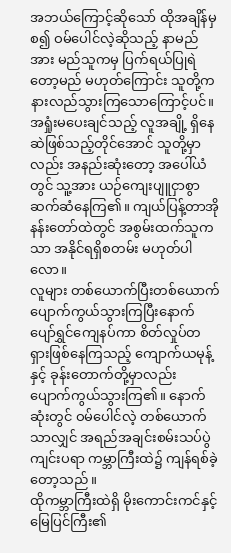အဘယ်ကြောင့်ဆိုသော် ထိုအချိန်မှစ၍ ဝမ်ပေါင်လဲ့ဆိုသည့် နာမည်အား မည်သူကမှ ပြက်ရယ်ပြုရဲတော့မည် မဟုတ်ကြောင်း သူတို့က နားလည်သွားကြသောကြောင့်ပင်။ အရှုံးမပေးချင်သည့် လူအချို့ ရှိနေဆဲဖြစ်သည့်တိုင်အောင် သူတို့မှာလည်း အနည်းဆုံးတော့ အပေါ်ယံတွင် သူ့အား ယဉ်ကျေးပျူငှာစွာ ဆက်ဆံနေကြ၏။ ကျယ်ပြန့်တာအိုနန်းတော်ထဲတွင် အစွမ်းထက်သူကသာ အနိုင်ရရှိစတမ်း မဟုတ်ပါလော။
လူများ တစ်ယောက်ပြီးတစ်ယောက် ပျောက်ကွယ်သွားကြပြီးနောက် ပျော်ရွှင်ကျေနပ်ကာ စိတ်လှုပ်တရှားဖြစ်နေကြသည့် ကျောက်ယမုန့်နှင့် ခုန်းတောက်တို့မှာလည်း ပျောက်ကွယ်သွားကြ၏။ နောက်ဆုံးတွင် ဝမ်ပေါင်လဲ့ တစ်ယောက်သာလျှင် အရည်အချင်းစမ်းသပ်ပွဲ ကျင်းပရာ ကမ္ဘာကြီးထဲ၌ ကျန်ရစ်ခဲ့တော့သည်။
ထိုကမ္ဘာကြီးထဲရှိ မိုးကောင်းကင်နှင့် မြေပြင်ကြီး၏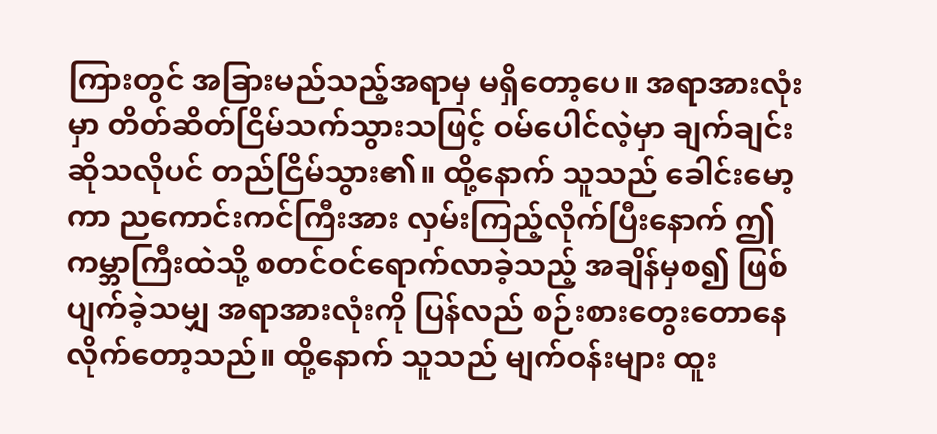ကြားတွင် အခြားမည်သည့်အရာမှ မရှိတော့ပေ။ အရာအားလုံးမှာ တိတ်ဆိတ်ငြိမ်သက်သွားသဖြင့် ဝမ်ပေါင်လဲ့မှာ ချက်ချင်းဆိုသလိုပင် တည်ငြိမ်သွား၏။ ထို့နောက် သူသည် ခေါင်းမော့ကာ ညကောင်းကင်ကြီးအား လှမ်းကြည့်လိုက်ပြီးနောက် ဤကမ္ဘာကြီးထဲသို့ စတင်ဝင်ရောက်လာခဲ့သည့် အချိန်မှစ၍ ဖြစ်ပျက်ခဲ့သမျှ အရာအားလုံးကို ပြန်လည် စဉ်းစားတွေးတောနေလိုက်တော့သည်။ ထို့နောက် သူသည် မျက်ဝန်းများ ထူး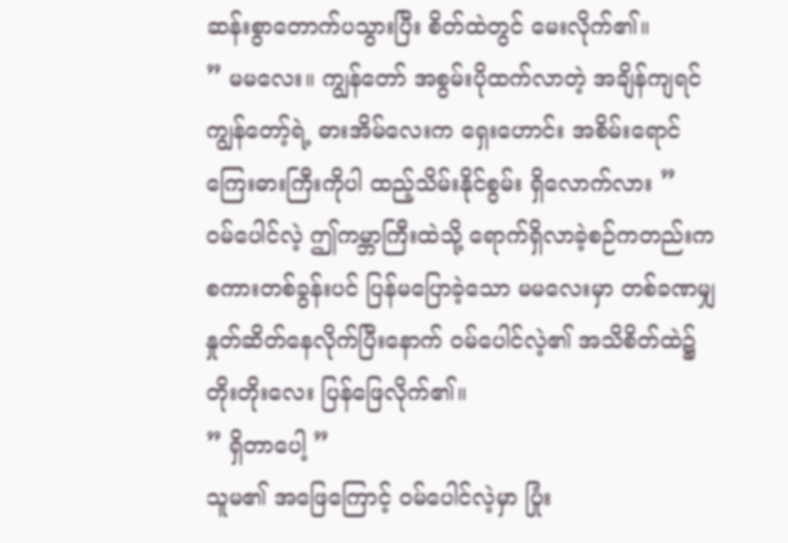ဆန်းစွာတောက်ပသွားပြီး စိတ်ထဲတွင် မေးလိုက်၏။
” မမလေး။ ကျွန်တော် အစွမ်းပိုထက်လာတဲ့ အချိန်ကျရင် ကျွန်တော့်ရဲ့ ဓားအိမ်လေးက ရှေးဟောင်း အစိမ်းရောင်ကြေးဓားကြီးကိုပါ ထည့်သိမ်းနိုင်စွမ်း ရှိလောက်လား ”
ဝမ်ပေါင်လဲ့ ဤကမ္ဘာကြီးထဲသို့ ရောက်ရှိလာခဲ့စဉ်ကတည်းက စကားတစ်ခွန်းပင် ပြန်မပြောခဲ့သော မမလေးမှာ တစ်ခဏမျှ နှုတ်ဆိတ်နေလိုက်ပြီးနောက် ဝမ်ပေါင်လဲ့၏ အသိစိတ်ထဲ၌ တိုးတိုးလေး ပြန်ဖြေလိုက်၏။
” ရှိတာပေါ့ ”
သူမ၏ အဖြေကြောင့် ဝမ်ပေါင်လဲ့မှာ ပြုံး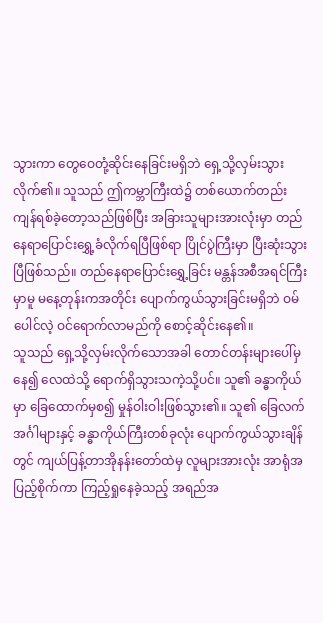သွားကာ တွေဝေတုံ့ဆိုင်းနေခြင်းမရှိဘဲ ရှေ့သို့လှမ်းသွားလိုက်၏။ သူသည် ဤကမ္ဘာကြီးထဲ၌ တစ်ယောက်တည်း ကျန်ရစ်ခဲ့တော့သည်ဖြစ်ပြီး အခြားသူများအားလုံးမှာ တည်နေရာပြောင်းရွှေ့ခံလိုက်ရပြီဖြစ်ရာ ပြိုင်ပွဲကြီးမှာ ပြီးဆုံးသွားပြီဖြစ်သည်။ တည်နေရာပြောင်းရွှေ့ခြင်း မန္တန်အစီအရင်ကြီးမှာမူ မနေ့တုန်းကအတိုင်း ပျောက်ကွယ်သွားခြင်းမရှိဘဲ ဝမ်ပေါင်လဲ့ ဝင်ရောက်လာမည်ကို စောင့်ဆိုင်းနေ၏။
သူသည် ရှေ့သို့လှမ်းလိုက်သောအခါ တောင်တန်းများပေါ်မှနေ၍ လေထဲသို့ ရောက်ရှိသွားသကဲ့သို့ပင်။ သူ၏ ခန္ဓာကိုယ်မှာ ခြေထောက်မှစ၍ မှုန်ဝါးဝါးဖြစ်သွား၏။ သူ၏ ခြေလက်အင်္ဂါများနှင့် ခန္ဓာကိုယ်ကြီးတစ်ခုလုံး ပျောက်ကွယ်သွားချိန်တွင် ကျယ်ပြန့်တာအိုနန်းတော်ထဲမှ လူများအားလုံး အာရုံအပြည့်စိုက်ကာ ကြည့်ရှုနေခဲ့သည့် အရည်အ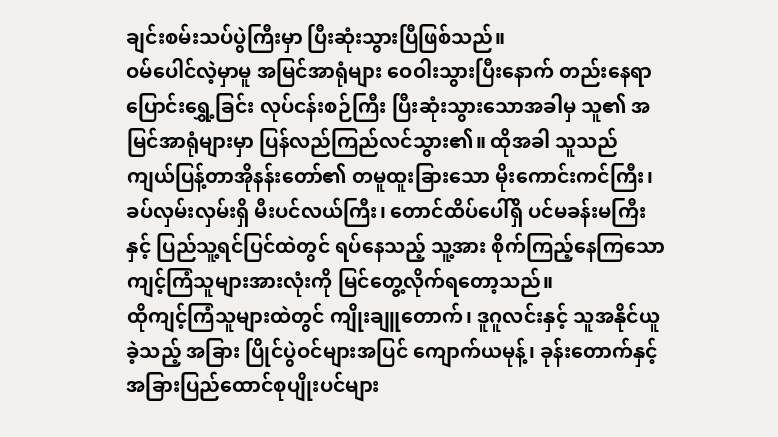ချင်းစမ်းသပ်ပွဲကြီးမှာ ပြီးဆုံးသွားပြီဖြစ်သည်။
ဝမ်ပေါင်လဲ့မှာမူ အမြင်အာရုံများ ဝေဝါးသွားပြီးနောက် တည်းနေရာပြောင်းရွှေ့ခြင်း လုပ်ငန်းစဉ်ကြီး ပြီးဆုံးသွားသောအခါမှ သူ၏ အမြင်အာရုံများမှာ ပြန်လည်ကြည်လင်သွား၏။ ထိုအခါ သူသည် ကျယ်ပြန့်တာအိုနန်းတော်၏ တမူထူးခြားသော မိုးကောင်းကင်ကြီး၊ ခပ်လှမ်းလှမ်းရှိ မီးပင်လယ်ကြီး၊ တောင်ထိပ်ပေါ်ရှိ ပင်မခန်းမကြီးနှင့် ပြည်သူ့ရင်ပြင်ထဲတွင် ရပ်နေသည့် သူ့အား စိုက်ကြည့်နေကြသော ကျင့်ကြံသူများအားလုံးကို မြင်တွေ့လိုက်ရတော့သည်။
ထိုကျင့်ကြံသူများထဲတွင် ကျိုးချူတောက်၊ ဒူဂူလင်းနှင့် သူအနိုင်ယူခဲ့သည့် အခြား ပြိုင်ပွဲဝင်များအပြင် ကျောက်ယမုန့်၊ ခုန်းတောက်နှင့် အခြားပြည်ထောင်စုပျိုးပင်များ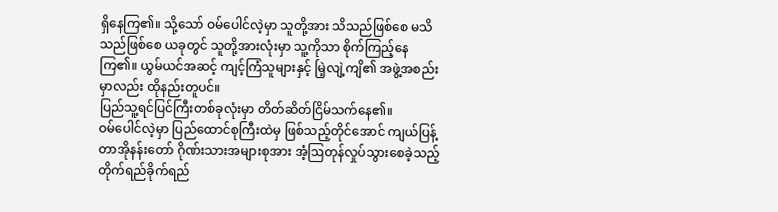ရှိနေကြ၏။ သို့သော် ဝမ်ပေါင်လဲ့မှာ သူတို့အား သိသည်ဖြစ်စေ မသိသည်ဖြစ်စေ ယခုတွင် သူတို့အားလုံးမှာ သူ့ကိုသာ စိုက်ကြည့်နေကြ၏။ ယွမ်ယင်အဆင့် ကျင့်ကြံသူများနှင့် မြဲ့လျဲ့ကျိ၏ အဖွဲ့အစည်းမှာလည်း ထိုနည်းတူပင်။
ပြည်သူ့ရင်ပြင်ကြီးတစ်ခုလုံးမှာ တိတ်ဆိတ်ငြိမ်သက်နေ၏။
ဝမ်ပေါင်လဲ့မှာ ပြည်ထောင်စုကြီးထဲမှ ဖြစ်သည့်တိုင်အောင် ကျယ်ပြန့်တာအိုနန်းတော် ဂိုဏ်းသားအများစုအား အံ့ဩတုန်လှုပ်သွားစေခဲ့သည့် တိုက်ရည်ခိုက်ရည်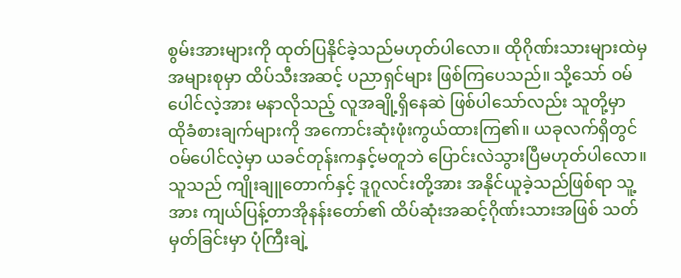စွမ်းအားများကို ထုတ်ပြနိုင်ခဲ့သည်မဟုတ်ပါလော။ ထိုဂိုဏ်းသားများထဲမှ အများစုမှာ ထိပ်သီးအဆင့် ပညာရှင်များ ဖြစ်ကြပေသည်။ သို့သော် ဝမ်ပေါင်လဲ့အား မနာလိုသည့် လူအချို့ရှိနေဆဲ ဖြစ်ပါသော်လည်း သူတို့မှာ ထိုခံစားချက်များကို အကောင်းဆုံးဖုံးကွယ်ထားကြ၏။ ယခုလက်ရှိတွင် ဝမ်ပေါင်လဲ့မှာ ယခင်တုန်းကနှင့်မတူဘဲ ပြောင်းလဲသွားပြီမဟုတ်ပါလော။
သူသည် ကျိုးချူတောက်နှင့် ဒူဂူလင်းတို့အား အနိုင်ယူခဲ့သည်ဖြစ်ရာ သူ့အား ကျယ်ပြန့်တာအိုနန်းတော်၏ ထိပ်ဆုံးအဆင့်ဂိုဏ်းသားအဖြစ် သတ်မှတ်ခြင်းမှာ ပုံကြီးချဲ့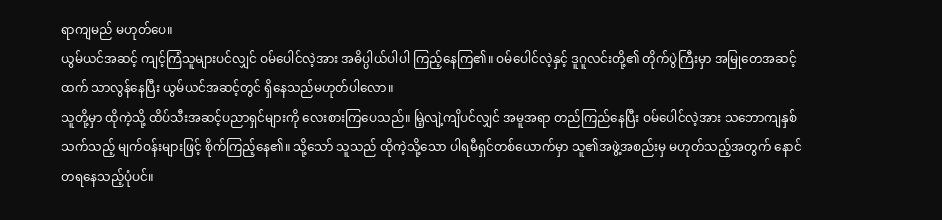ရာကျမည် မဟုတ်ပေ။
ယွမ်ယင်အဆင့် ကျင့်ကြံသူများပင်လျှင် ဝမ်ပေါင်လဲ့အား အဓိပ္ပါယ်ပါပါ ကြည့်နေကြ၏။ ဝမ်ပေါင်လဲ့နှင့် ဒူဂူလင်းတို့၏ တိုက်ပွဲကြီးမှာ အမြုတေအဆင့်ထက် သာလွန်နေပြီး ယွမ်ယင်အဆင့်တွင် ရှိနေသည်မဟုတ်ပါလော။
သူတို့မှာ ထိုကဲ့သို့ ထိပ်သီးအဆင့်ပညာရှင်များကို လေးစားကြပေသည်။ မြဲ့လျဲ့ကျိပင်လျှင် အမူအရာ တည်ကြည်နေပြီး ဝမ်ပေါင်လဲ့အား သဘောကျနှစ်သက်သည့် မျက်ဝန်းများဖြင့် စိုက်ကြည့်နေ၏။ သို့သော် သူသည် ထိုကဲ့သို့သော ပါရမီရှင်တစ်ယောက်မှာ သူ၏အဖွဲ့အစည်းမှ မဟုတ်သည့်အတွက် နောင်တရနေသည့်ပုံပင်။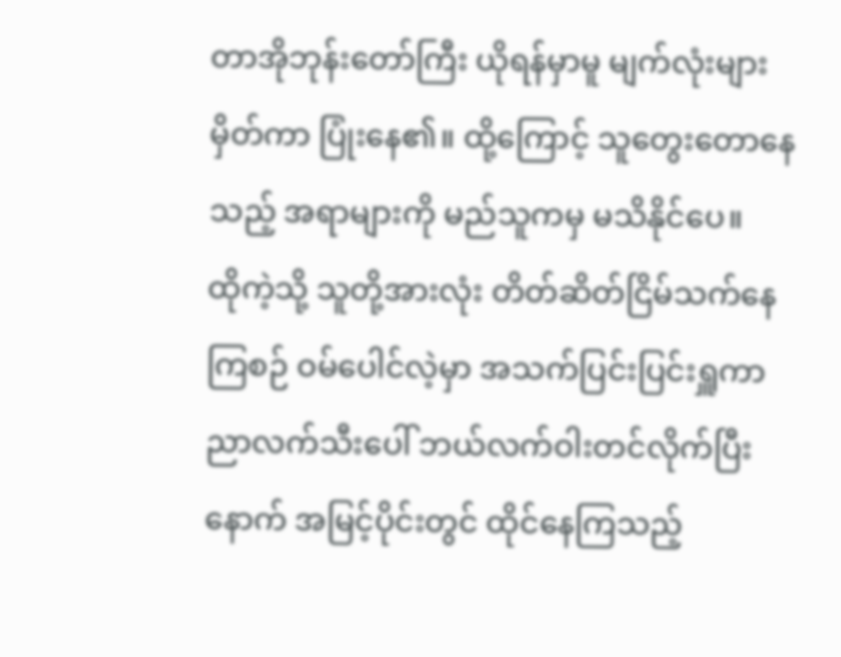တာအိုဘုန်းတော်ကြီး ယိုရန်မှာမူ မျက်လုံးများမှိတ်ကာ ပြုံးနေ၏။ ထို့ကြောင့် သူတွေးတောနေသည့် အရာများကို မည်သူကမှ မသိနိုင်ပေ။
ထိုကဲ့သို့ သူတို့အားလုံး တိတ်ဆိတ်ငြိမ်သက်နေကြစဉ် ဝမ်ပေါင်လဲ့မှာ အသက်ပြင်းပြင်းရှူကာ ညာလက်သီးပေါ် ဘယ်လက်ဝါးတင်လိုက်ပြီးနောက် အမြင့်ပိုင်းတွင် ထိုင်နေကြသည့်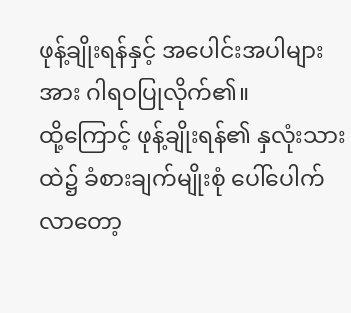ဖုန့်ချိုးရန်နှင့် အပေါင်းအပါများအား ဂါရဝပြုလိုက်၏။
ထို့ကြောင့် ဖုန့်ချိုးရန်၏ နှလုံးသားထဲ၌ ခံစားချက်မျိုးစုံ ပေါ်ပေါက်လာတော့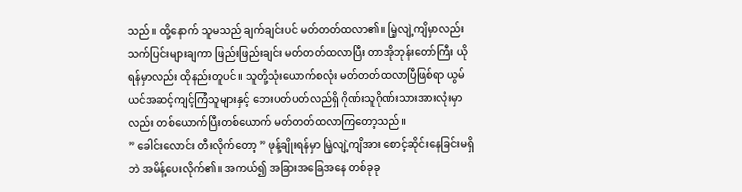သည်။ ထို့နောက် သူမသည် ချက်ချင်းပင် မတ်တတ်ထလာ၏။ မြဲ့လျဲ့ကျိမှာလည်း သက်ပြင်းများချကာ ဖြည်းဖြည်းချင်း မတ်တတ်ထလာပြီး တာအိုဘုန်းတော်ကြီး ယိုရန်မှာလည်း ထိုနည်းတူပင်။ သူတို့သုံးယောက်စလုံး မတ်တတ်ထလာပြီဖြစ်ရာ ယွမ်ယင်အဆင့်ကျင့်ကြံသူများနှင့် ဘေးပတ်ပတ်လည်ရှိ ဂိုဏ်းသူဂိုဏ်းသားအားလုံးမှာလည်း တစ်ယောက်ပြီးတစ်ယောက် မတ်တတ်ထလာကြတော့သည်။
” ခေါင်းလောင်း တီးလိုက်တော့ ” ဖုန့်ချိုးရန်မှာ မြဲ့လျဲ့ကျိအား စောင့်ဆိုင်းနေခြင်းမရှိဘဲ အမိန့်ပေးလိုက်၏။ အကယ်၍ အခြားအခြေအနေ တစ်ခုခု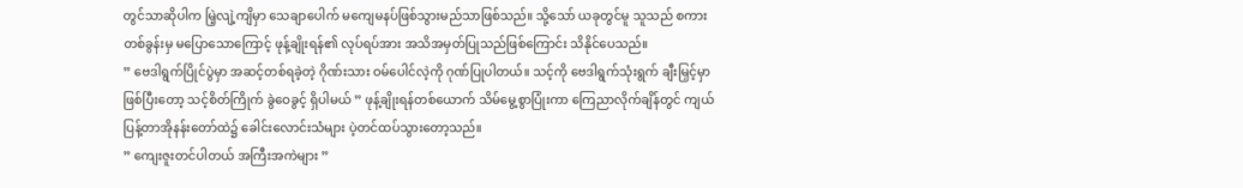တွင်သာဆိုပါက မြဲ့လျဲ့ကျိမှာ သေချာပေါက် မကျေမနပ်ဖြစ်သွားမည်သာဖြစ်သည်။ သို့သော် ယခုတွင်မူ သူသည် စကားတစ်ခွန်းမှ မပြောသောကြောင့် ဖုန့်ချိုးရန်၏ လုပ်ရပ်အား အသိအမှတ်ပြုသည်ဖြစ်ကြောင်း သိနိုင်ပေသည်။
” ဗေဒါရွက်ပြိုင်ပွဲမှာ အဆင့်တစ်ရခဲ့တဲ့ ဂိုဏ်းသား ဝမ်ပေါင်လဲ့ကို ဂုဏ်ပြုပါတယ်။ သင့်ကို ဗေဒါရွက်သုံးရွက် ချီးမြှင့်မှာဖြစ်ပြီးတော့ သင့်စိတ်ကြိုက် ခွဲဝေခွင့် ရှိပါမယ် ” ဖုန့်ချိုးရန်တစ်ယောက် သိမ်မွေ့စွာပြုံးကာ ကြေညာလိုက်ချိန်တွင် ကျယ်ပြန့်တာအိုနန်းတော်ထဲ၌ ခေါင်းလောင်းသံများ ပဲ့တင်ထပ်သွားတော့သည်။
” ကျေးဇူးတင်ပါတယ် အကြီးအကဲများ ”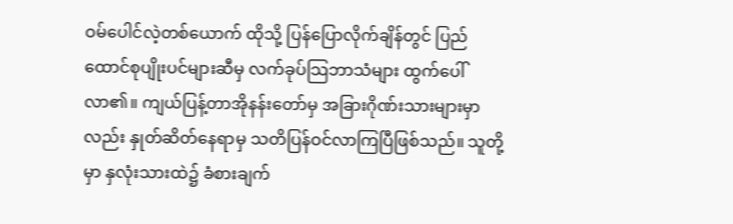ဝမ်ပေါင်လဲ့တစ်ယောက် ထိုသို့ ပြန်ပြောလိုက်ချိန်တွင် ပြည်ထောင်စုပျိုးပင်များဆီမှ လက်ခုပ်သြဘာသံများ ထွက်ပေါ်လာ၏။ ကျယ်ပြန့်တာအိုနန်းတော်မှ အခြားဂိုဏ်းသားများမှာလည်း နှုတ်ဆိတ်နေရာမှ သတိပြန်ဝင်လာကြပြီဖြစ်သည်။ သူတို့မှာ နှလုံးသားထဲ၌ ခံစားချက်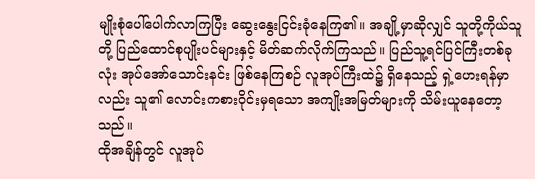မျိုးစုံပေါ်ပေါက်လာကြပြီး ဆွေးနွေးငြင်းခုံနေကြ၏။ အချို့မှာဆိုလျှင် သူတို့ကိုယ်သူတို့ ပြည်ထောင်စုပျိုးပင်များနှင့် မိတ်ဆက်လိုက်ကြသည်။ ပြည်သူ့ရင်ပြင်ကြီးတစ်ခုလုံး အုပ်အော်သောင်းနင်း ဖြစ်နေကြစဉ် လူအုပ်ကြီးထဲ၌ ရှိနေသည့် ရှဲ့ဟေးရန်မှာလည်း သူ၏ လောင်းကစားဝိုင်းမှရသော အကျိုးအမြတ်များကို သိမ်းယူနေတော့သည်။
ထိုအချိန်တွင် လူအုပ်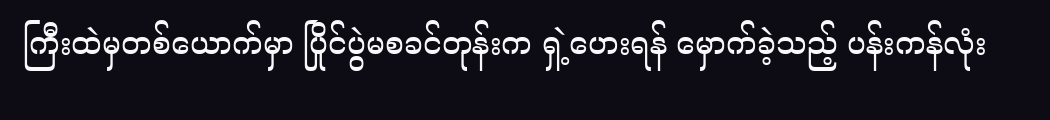ကြီးထဲမှတစ်ယောက်မှာ ပြိုင်ပွဲမစခင်တုန်းက ရှဲ့ဟေးရန် မှောက်ခဲ့သည့် ပန်းကန်လုံး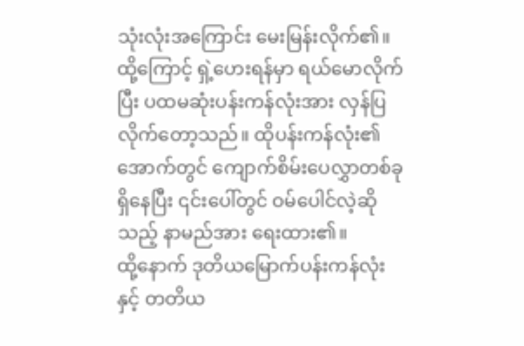သုံးလုံးအကြောင်း မေးမြန်းလိုက်၏။ ထို့ကြောင့် ရှဲ့ဟေးရန်မှာ ရယ်မောလိုက်ပြီး ပထမဆုံးပန်းကန်လုံးအား လှန်ပြလိုက်တော့သည်။ ထိုပန်းကန်လုံး၏အောက်တွင် ကျောက်စိမ်းပေလွှာတစ်ခု ရှိနေပြီး ၎င်းပေါ်တွင် ဝမ်ပေါင်လဲ့ဆိုသည့် နာမည်အား ရေးထား၏။
ထို့နောက် ဒုတိယမြောက်ပန်းကန်လုံးနှင့် တတိယ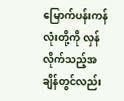မြောက်ပန်းကန်လုံးတို့ကို လှန်လိုက်သည့်အချိန်တွင်လည်း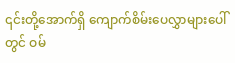၎င်းတို့အောက်ရှိ ကျောက်စိမ်းပေလွှာများပေါ်တွင် ဝမ်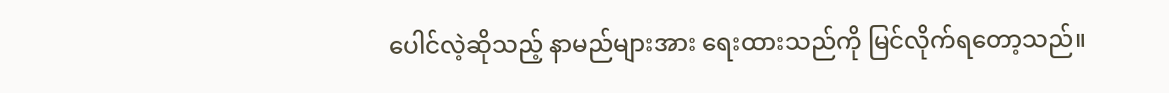ပေါင်လဲ့ဆိုသည့် နာမည်များအား ရေးထားသည်ကို မြင်လိုက်ရတော့သည်။